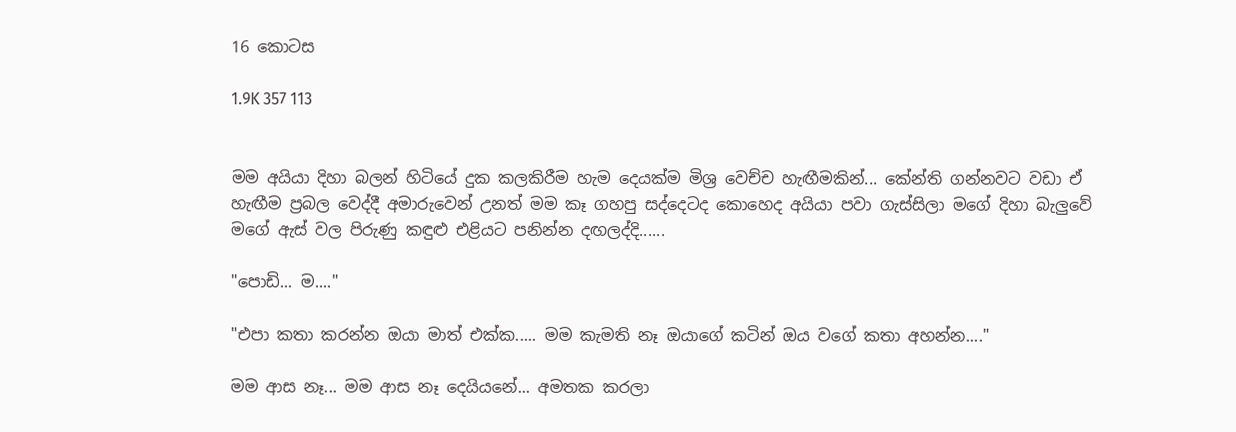16 කොටස

1.9K 357 113


මම අයියා දිහා බලන් හිටියේ දුක කලකිරීම හැම දෙයක්ම මිශ්‍ර වෙච්ච හැඟීමකින්... කේන්ති ගන්නවට වඩා ඒ හැඟීම ප්‍රබල වෙද්දී අමාරුවෙන් උනත් මම කෑ ගහපු සද්දෙටද කොහෙද අයියා පවා ගැස්සිලා මගේ දිහා බැලුවේ මගේ ඇස් වල පිරුණු කඳුළු එළියට පනින්න දඟලද්දි......

"පොඩි... ම...."

"එපා කතා කරන්න ඔයා මාත් එක්ක..... මම කැමති නෑ ඔයාගේ කටින් ඔය වගේ කතා අහන්න...."

මම ආස නෑ... මම ආස නෑ දෙයියනේ... අමතක කරලා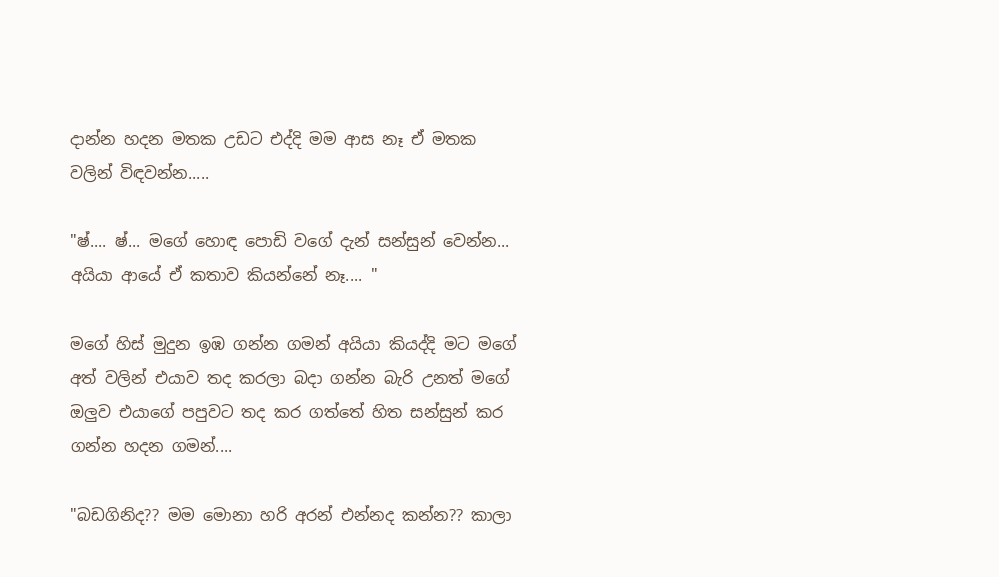දාන්න හදන මතක උඩට එද්දි මම ආස නෑ ඒ මතක වලින් විඳවන්න.....

"ෂ්.... ෂ්... මගේ හොඳ පොඩි වගේ දැන් සන්සුන් වෙන්න... අයියා ආයේ ඒ කතාව කියන්නේ නෑ.... "

මගේ හිස් මුදුන ඉඹ ගන්න ගමන් අයියා කියද්දි මට මගේ අත් වලින් එයාව තද කරලා බදා ගන්න බැරි උනත් මගේ ඔලුව එයාගේ පපුවට තද කර ගත්තේ හිත සන්සුන් කර ගන්න හදන ගමන්....

"බඩගිනිද?? මම මොනා හරි අරන් එන්නද කන්න?? කාලා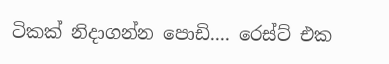ටිකක් නිදාගන්න පොඩි.... රෙස්ට් එක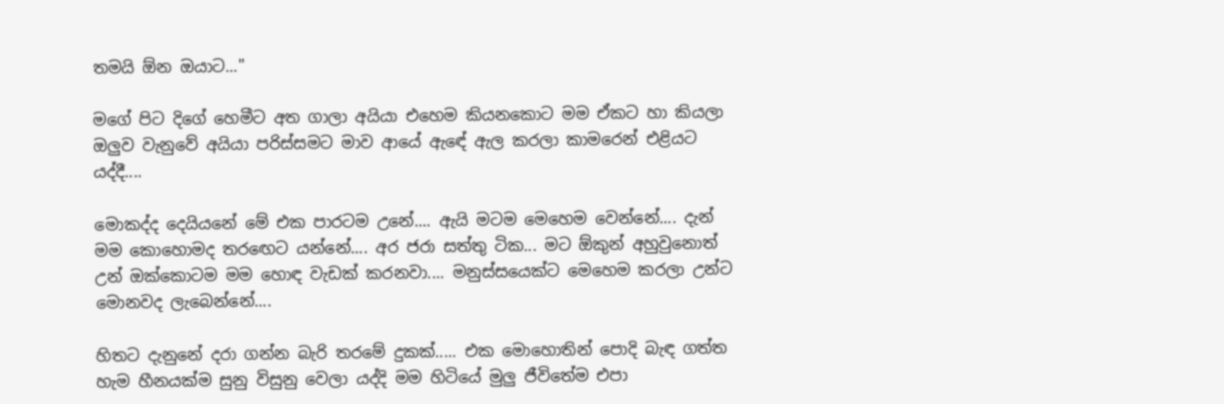තමයි ඕන ඔයාට..."

මගේ පිට දිගේ හෙමීට අත ගාලා අයියා එහෙම කියනකොට මම ඒකට හා කියලා ඔලුව වැනුවේ අයියා පරිස්සමට මාව ආයේ ඇඳේ ඇල කරලා කාමරෙන් එළියට යද්දී....

මොකද්ද දෙයියනේ මේ එක පාරටම උනේ.... ඇයි මටම මෙහෙම වෙන්නේ.... දැන් මම කොහොමද තරඟෙට යන්නේ.... අර ජරා සත්තු ටික... මට ඕකුන් අහුවුනොත් උන් ඔක්කොටම මම හොඳ වැඩක් කරනවා.... මනුස්සයෙක්ට මෙහෙම කරලා උන්ට මොනවද ලැබෙන්නේ....

හිතට දැනුනේ දරා ගන්න බැරි තරමේ දුකක්..... එක මොහොතින් පොදි බැඳ ගත්ත හැම හීනයක්ම සුනු විසුනු වෙලා යද්දි මම හිටියේ මුලු ජීවිතේම එපා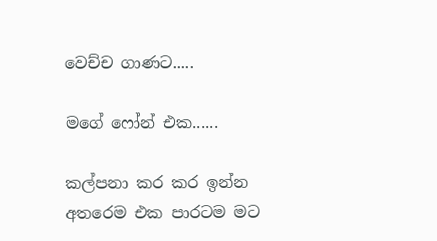වෙච්ච ගාණට.....

මගේ ෆෝන් එක......

කල්පනා කර කර ඉන්න අතරෙම එක පාරටම මට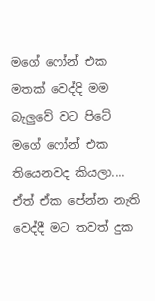මගේ ෆෝන් එක මතක් වෙද්දි මම බැලුවේ වට පිටේ මගේ ෆෝන් එක තියෙනවද කියලා.... ඒත් ඒක පේන්න නැති වෙද්දී මට තවත් දුක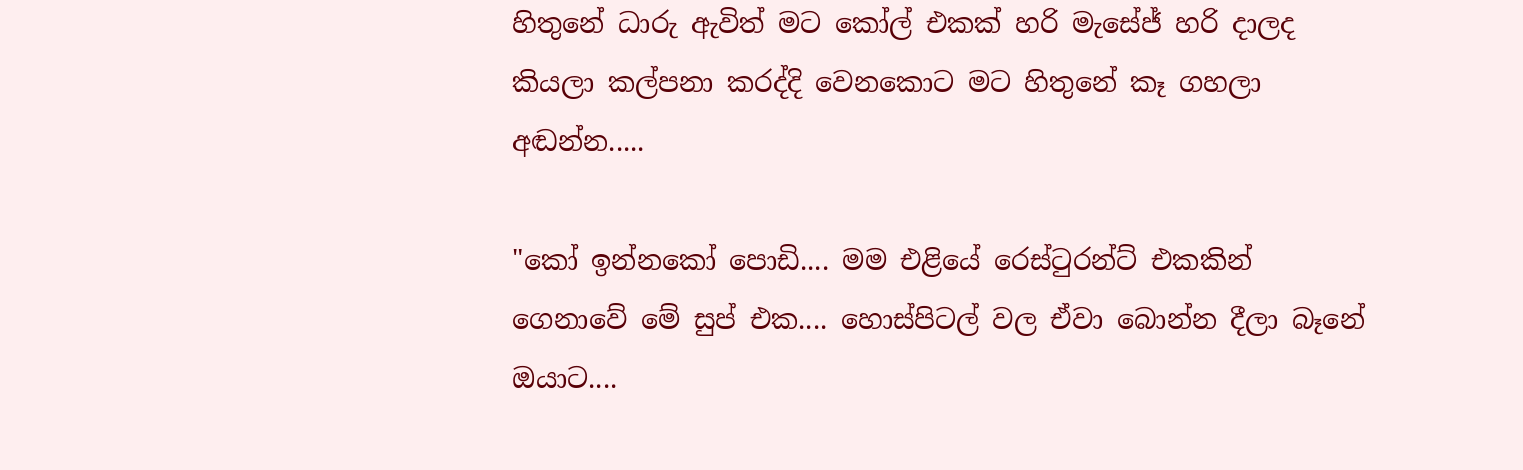හිතුනේ ධාරු ඇවිත් මට කෝල් එකක් හරි මැසේජ් හරි දාලද කියලා කල්පනා කරද්දි වෙනකොට මට හිතුනේ කෑ ගහලා අඬන්න.....

"කෝ ඉන්නකෝ පොඩි.... මම එළියේ රෙස්ටුරන්ට් එකකින් ගෙනාවේ මේ සුප් එක.... හොස්පිටල් වල ඒවා බොන්න දීලා බෑනේ ඔයාට....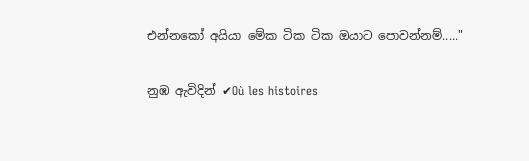එන්නකෝ අයියා මේක ටික ටික ඔයාට පොවන්නම්....."

නුඹ ඇවිදින් ✔Où les histoires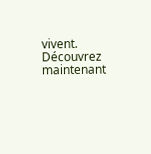vivent. Découvrez maintenant